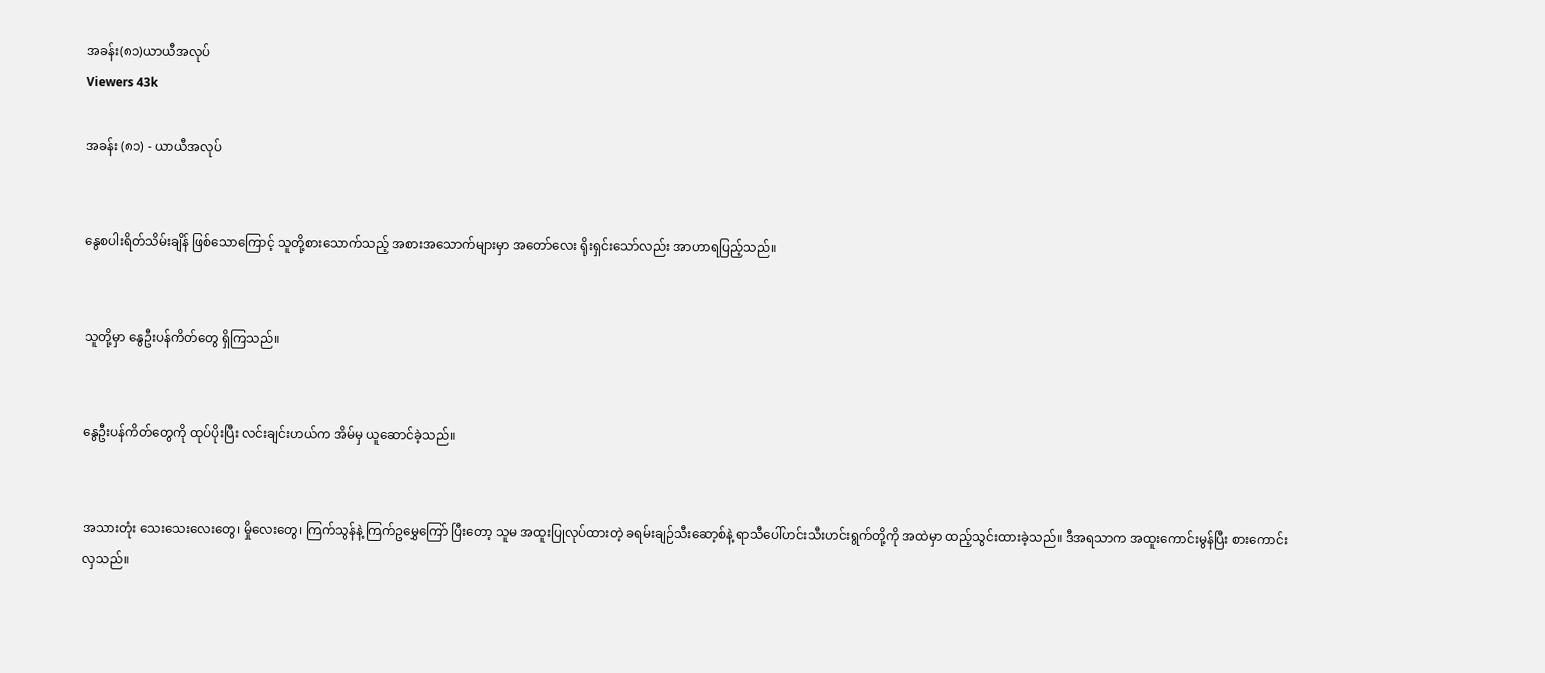အခန်း(၈၁)ယာယီအလုပ်
Viewers 43k

အခန်း (၈၁) - ယာယီအလုပ်


နွေစပါးရိတ်သိမ်းချိန် ဖြစ်သောကြောင့် သူတို့စားသောက်သည့် အစားအသောက်များမှာ အတော်လေး ရိုးရှင်းသော်လည်း အာဟာရပြည့်သည်။


သူတို့မှာ နွေဦးပန်ကိတ်တွေ ရှိကြသည်။


နွေဦးပန်ကိတ်တွေကို ထုပ်ပိုးပြီး လင်းချင်းဟယ်က အိမ်မှ ယူဆောင်ခဲ့သည်။


အသားတုံး သေးသေးလေးတွေ၊ မှိုလေးတွေ၊ ကြက်သွန်နဲ့ ကြက်ဥမွှေကြော် ပြီးတော့ သူမ အထူးပြုလုပ်ထားတဲ့ ခရမ်းချဉ်သီးဆော့စ်နဲ့ ရာသီပေါ်ဟင်းသီးဟင်းရွက်တို့ကို အထဲမှာ ထည့်သွင်းထားခဲ့သည်။ ဒီအရသာက အထူးကောင်းမွန်ပြီး စားကောင်းလှသည်။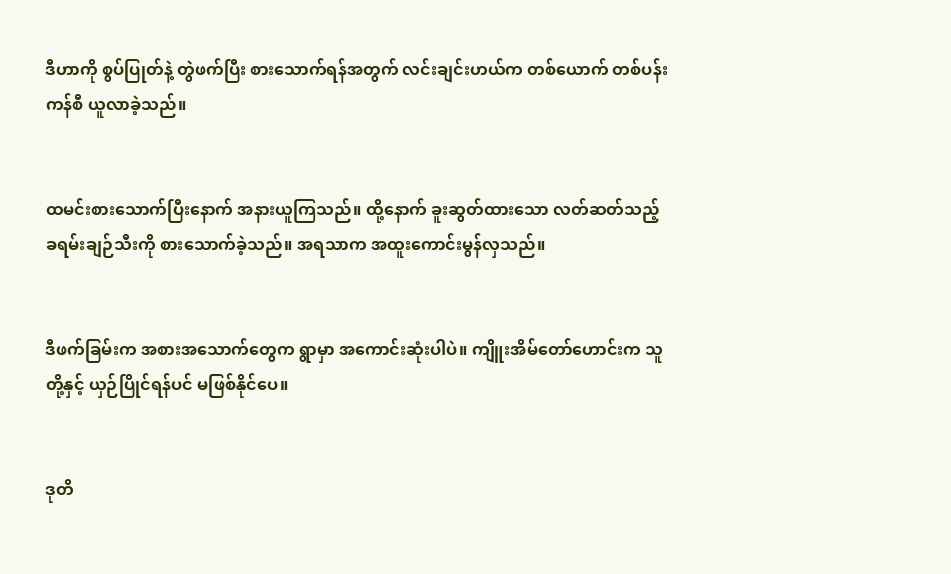ဒီဟာကို စွပ်ပြုတ်နဲ့ တွဲဖက်ပြီး စားသောက်ရန်အတွက် လင်းချင်းဟယ်က တစ်ယောက် တစ်ပန်းကန်စီ ယူလာခဲ့သည်။


ထမင်းစားသောက်ပြီးနောက် အနားယူကြသည်။ ထို့နောက် ခူးဆွတ်ထားသော လတ်ဆတ်သည့် ခရမ်းချဉ်သီးကို စားသောက်ခဲ့သည်။ အရသာက အထူးကောင်းမွန်လှသည်။


ဒီဖက်ခြမ်းက အစားအသောက်တွေက ရွာမှာ အကောင်းဆုံးပါပဲ။ ကျိူးအိမ်တော်ဟောင်းက သူတို့နှင့် ယှဉ်ပြိုင်ရန်ပင် မဖြစ်နိုင်ပေ။


ဒုတိ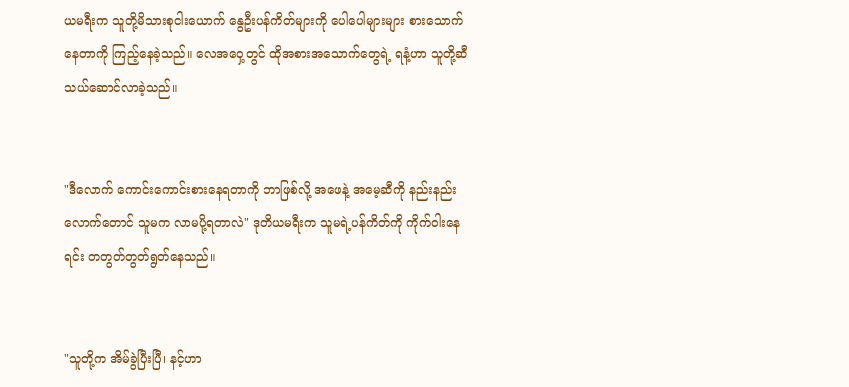ယမရီးက သူတို့မိသားစုငါးယောက် နွေဦးပန်ကိတ်များကို ‌ပေါပေါများများ စားသောက်နေတာကို ကြည့်နေခဲ့သည်။ လေအဝှေ့တွင် ထိုအစားအသောက်တွေရဲ့ ရနံ့ဟာ သူတို့ဆီ သယ်ဆောင်လာခဲ့သည်။


"ဒီလောက် ကောင်းကောင်းစားနေရတာကို ဘာဖြစ်လို့ အဖေနဲ့ အမေ့ဆီကို နည်းနည်းလောက်တောင် သူမက လာမပို့ရတာလဲ" ဒုတိယမရီးက သူမရဲ့ပန်ကိတ်ကို ကိုက်ဝါးနေရင်း တတွတ်တွတ်ရွတ်နေသည်။


"သူတို့က အိမ်ခွဲပြီးပြီ၊ နင့်ဟာ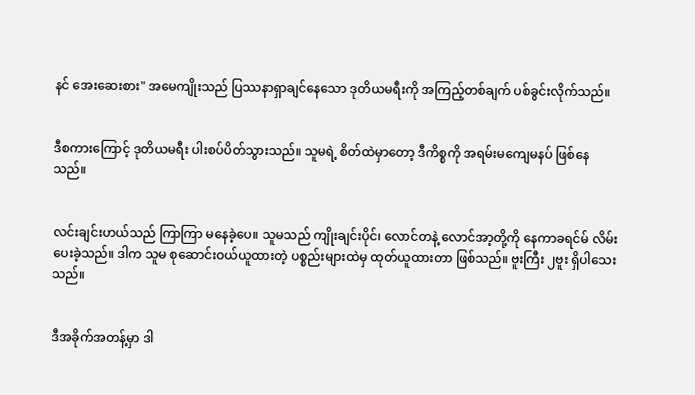နင် အေးဆေးစား" အမေကျိုးသည် ပြဿနာရှာချင်နေသော ဒုတိယမရီးကို အကြည့်တစ်ချက် ပစ်ခွင်းလိုက်သည်။


ဒီစကားကြောင့် ဒုတိယမရီး ပါးစပ်ပိတ်သွားသည်။ သူမရဲ့ စိတ်ထဲမှာတော့ ဒီကိစ္စကို အရမ်းမကျေမနပ် ဖြစ်နေသည်။


လင်းချင်းဟယ်သည် ကြာကြာ မနေခဲ့ပေ။ သူမသည် ကျိုးချင်းပိုင်၊ လောင်တနဲ့ လောင်အာ့တို့ကို နေကာခရင်မ် လိမ်းပေးခဲ့သည်။ ဒါက သူမ စုဆောင်းဝယ်ယူထားတဲ့ ပစ္စည်းများထဲမှ ထုတ်ယူထားတာ ဖြစ်သည်။ ဗူးကြီး ၂ဗူး ရှိပါသေးသည်။


ဒီအခိုက်အတန့်မှာ ဒါ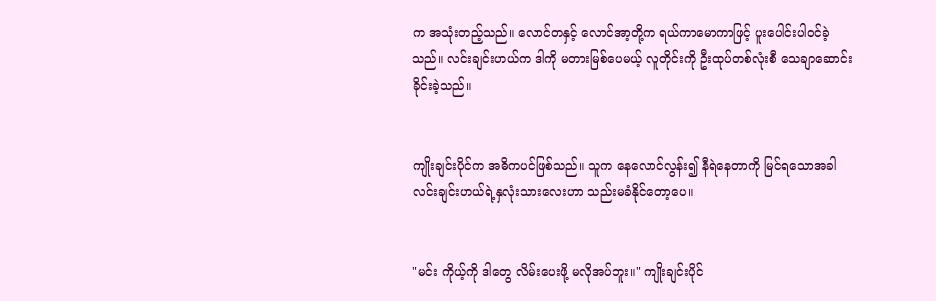က အသုံးတည့်သည်။ လောင်တနှင့် လောင်အာ့တို့က ရယ်ကာမောကာဖြင့် ပူးပေါင်းပါဝင်ခဲ့သည်။ လင်းချင်းဟယ်က ဒါကို မတားမြစ်ပေမယ့် လူတိုင်းကို ဦးထုပ်တစ်လုံးစီ သေချာဆောင်းခိုင်းခဲ့သည်။


ကျိုးချင်းပိုင်က အဓိကပင်ဖြစ်သည်။ သူက နေလောင်လွန်း၍ ‌နီရဲနေတာကို မြင်ရသောအခါ လင်းချင်းဟယ်ရဲ့နှလုံးသားလေးဟာ သည်းမခံနိုင်တော့ပေ။


"မင်း ကိုယ့်ကို ဒါတွေ လိမ်းပေးဖို့ မလိုအပ်ဘူး။" ကျိုးချင်းပိုင်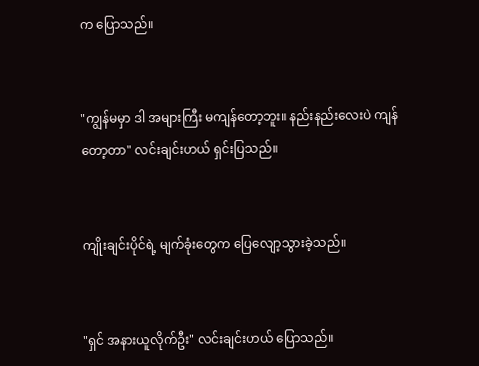က ပြောသည်။


"ကျွန်မမှာ ဒါ အများကြီး မကျန်တော့ဘူး။ နည်းနည်းလေးပဲ ကျန်တော့တာ" လင်းချင်းဟယ် ရှင်းပြသည်။


ကျိုးချင်းပိုင်ရဲ့ မျက်ခုံးတွေက ပြေလျော့သွားခဲ့သည်။


"ရှင် အနားယူလိုက်ဦး" လင်းချင်းဟယ် ပြောသည်။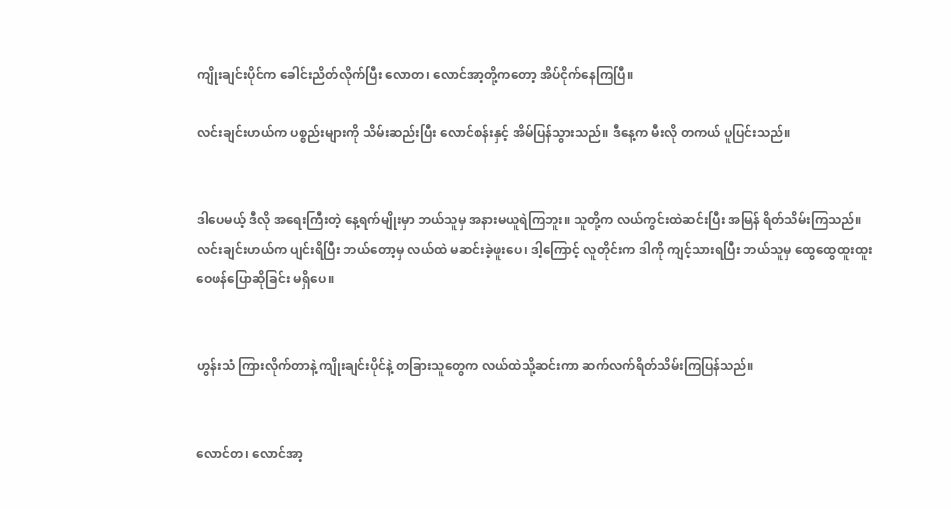ကျိုးချင်းပိုင်က ခေါင်းညိတ်လိုက်ပြီး လောတ၊ လောင်အာ့တို့ကတော့ အိပ်ငိုက်နေကြပြီ။

လင်းချင်းဟယ်က ပစ္စည်းများကို သိမ်းဆည်းပြီး လောင်စန်းနှင့် အိမ်ပြန်သွားသည်။ ဒီနေ့က မီးလို တကယ် ပူပြင်းသည်။


ဒါပေမယ့် ဒီလို အရေးကြီးတဲ့ နေ့ရက်မျိုးမှာ ဘယ်သူမှ အနားမယူရဲကြဘူး။ သူတို့က လယ်ကွင်းထဲဆင်းပြီး အမြန် ရိတ်သိမ်းကြသည်။ လင်းချင်းဟယ်က ပျင်းရိပြီး ဘယ်တော့မှ လယ်ထဲ မဆင်းခဲ့ဖူးပေ၊ ဒါ့ကြောင့် လူတိုင်းက ဒါကို ကျင့်သားရပြီး ဘယ်သူမှ ထွေထွေထူးထူး ဝေဖန်ပြောဆိုခြင်း မရှိပေ။


ဟွန်းသံ ကြားလိုက်တာနဲ့ ကျိုးချင်းပိုင်နဲ့ တခြားသူတွေက လယ်ထဲသို့ဆင်းကာ ဆက်လက်ရိတ်သိမ်းကြပြန်သည်။


လောင်တ၊ လောင်အာ့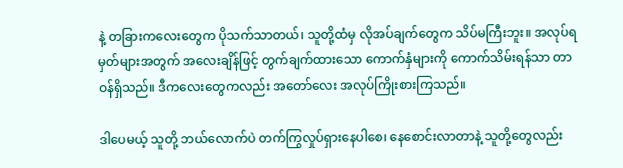နဲ့ တခြားကလေးတွေက ပိုသက်သာတယ်၊ သူတို့ထံမှ လိုအပ်ချက်တွေက သိပ်မကြီးဘူး။ အလုပ်ရမှတ်များအတွက် အလေးချိန်ဖြင့် တွက်ချက်ထားသော ကောက်နှံများကို ကောက်သိမ်းရန်သာ တာဝန်ရှိသည်။ ဒီကလေးတွေကလည်း အတော်လေး အလုပ်ကြိုးစားကြသည်။

ဒါပေမယ့် သူတို့ ဘယ်လောက်ပဲ တက်ကြွလှုပ်ရှားနေပါစေ၊ နေစောင်းလာတာနဲ့ သူတို့တွေလည်း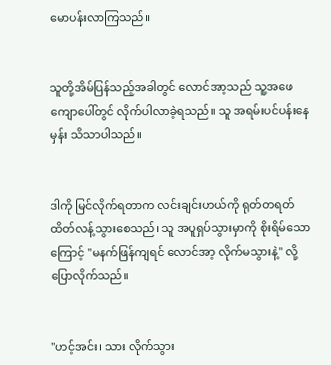မောပန်းလာကြသည်။


သူတို့အိမ်ပြန်သည့်အခါတွင် လောင်အာ့သည် သူ့အဖေကျောပေါ်တွင် လိုက်ပါလာခဲ့ရသည်။ သူ အရမ်းပင်‌ပန်းနေမှန်း သိသာပါသည်။


ဒါကို မြင်လိုက်ရတာက လင်းချင်းဟယ်ကို ရုတ်တရတ် ထိတ်လန့်သွားစေသည်၊ သူ အပူရှပ်သွားမှာကို စိုးရိမ်သောကြောင့် "မနက်ဖြန်ကျရင် လောင်အာ့ လိုက်မသွားနဲ့" လို့ ပြောလိုက်သည်။


"ဟင့်အင်း၊ သား လိုက်သွား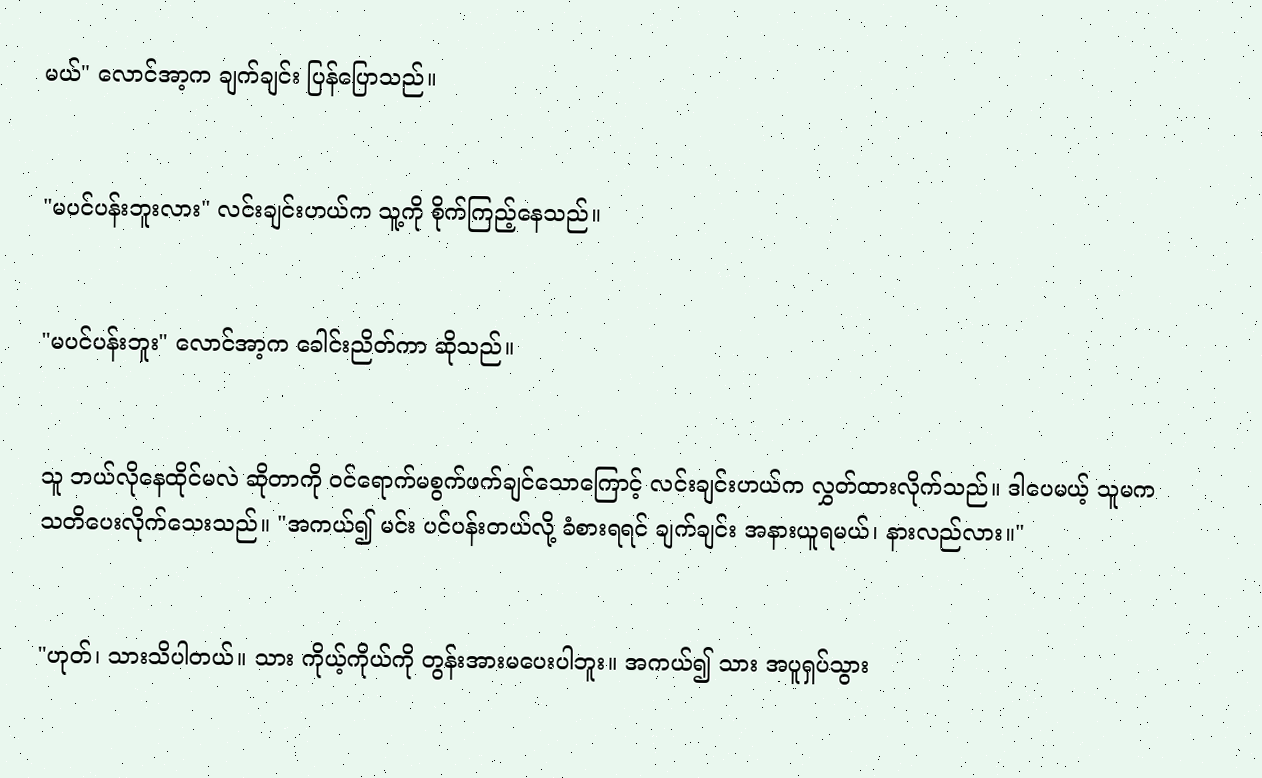မယ်" လောင်အာ့က ချက်ချင်း ပြန်ပြောသည်။


"မပင်ပန်းဘူးလား" လင်းချင်းဟယ်က သူ့ကို စိုက်ကြည့်နေသည်။


"မပင်ပန်းဘူး" လောင်အာ့က ခေါင်းညိတ်ကာ ဆိုသည်။


သူ ဘယ်လိုနေထိုင်မလဲ ဆိုတာကို ဝင်ရောက်မစွက်ဖက်ချင်သောကြောင့် လင်းချင်းဟယ်က လွှတ်ထားလိုက်သည်။ ဒါပေမယ့် သူမက သတိပေးလိုက်သေးသည်။ "အကယ်၍ မင်း ပင်ပန်းတယ်လို့ ခံစားရရင် ချက်ချင်း အနားယူရမယ်၊ နားလည်လား။"


"ဟုတ်၊ သားသိပါတယ်။ သား ကိုယ့်ကိုယ်ကို တွန်းအားမ‌ပေးပါဘူး။ အကယ်၍ သား အပူရှပ်သွား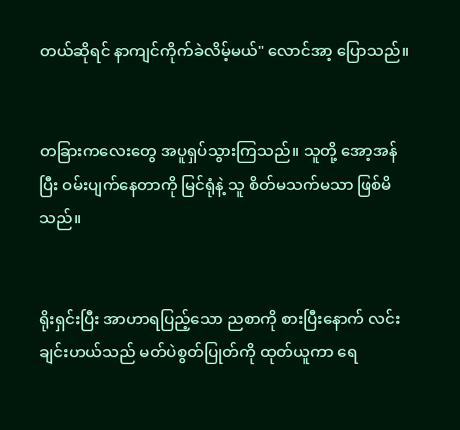တယ်ဆိုရင် နာကျင်ကိုက်ခဲလိမ့်မယ်" လောင်အာ့ ပြောသည်။


တခြားကလေးတွေ အပူရှပ်သွားကြသည်။ သူတို့ အော့အန်ပြီး ဝမ်းပျက်နေတာကို မြင်ရုံနဲ့ သူ စိတ်မသက်မသာ ဖြစ်မိသည်။


ရိုးရှင်းပြီး အာဟာရပြည့်သော ညစာကို စားပြီးနောက် လင်းချင်းဟယ်သည် မတ်ပဲစွတ်ပြုတ်ကို ထုတ်ယူကာ ရေ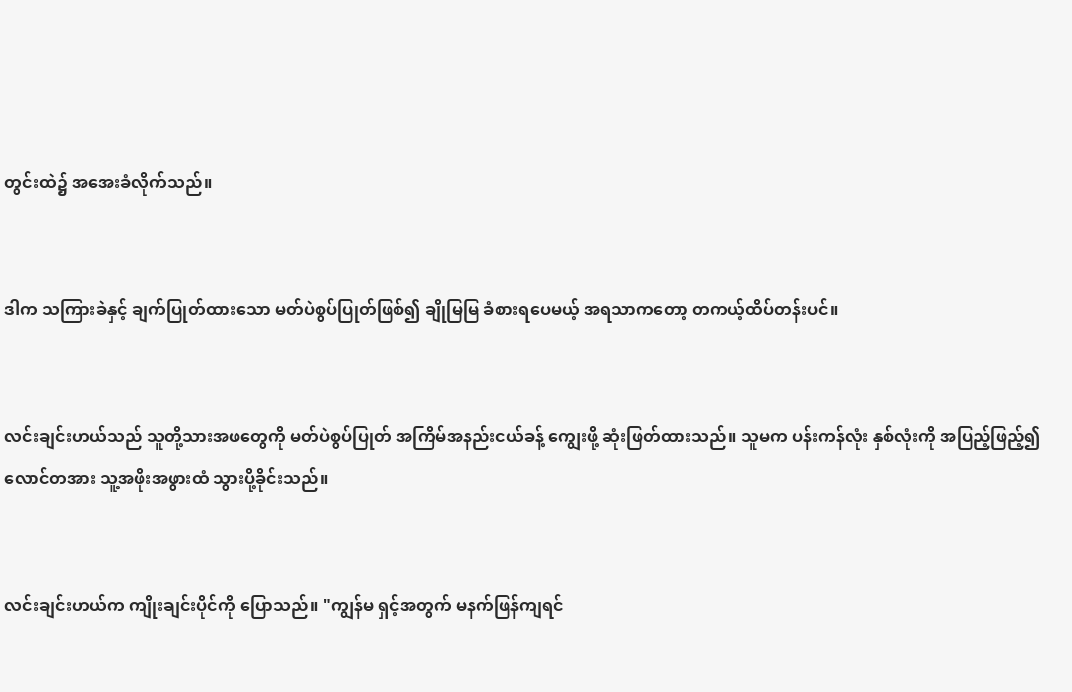တွင်းထဲ၌ အအေးခံလိုက်သည်။


ဒါက သကြားခဲနှင့် ချက်ပြုတ်ထားသော မတ်ပဲစွပ်ပြုတ်ဖြစ်၍ ချိုမြမြ ခံစားရပေမယ့် အရသာကတော့ တကယ့်ထိပ်တန်းပင်။


လင်းချင်းဟယ်သည် သူတို့သားအဖတွေကို မတ်ပဲစွပ်ပြုတ် အကြိမ်အနည်းငယ်ခန့် ကျွေးဖို့ ဆုံးဖြတ်ထားသည်။ သူမက ပန်းကန်လုံး နှစ်လုံးကို အပြည့်ဖြည့်၍ လောင်တအား သူ့အဖိုးအဖွားထံ သွားပို့ခိုင်းသည်။


လင်းချင်းဟယ်က ကျိုးချင်းပိုင်ကို ပြောသည်။ "ကျွန်မ ရှင့်အတွက် မနက်ဖြန်ကျရင်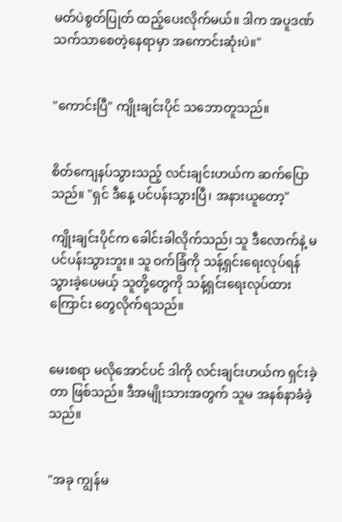မတ်ပဲစွတ်ပြုတ် ထည့်ပေးလိုက်မယ်။ ဒါက အပူဒဏ်သက်သာစေတဲ့နေရာမှာ အကောင်းဆုံးပဲ။"


"ကောင်းပြီ" ကျိုးချင်းပိုင် သဘောတူသည်။


စိတ်ကျေနပ်သွားသည့် လင်းချင်းဟယ်က ဆက်ပြောသည်။ "ရှင် ဒီနေ့ ပင်ပန်းသွားပြီ၊ အနားယူတော့"

ကျိုးချင်းပိုင်က ခေါင်းခါလိုက်သည်၊ သူ ဒီလောက်နဲ့ မပင်ပန်းသွားဘူး။ သူ ဝက်ခြံကို သန့်ရှင်းရေးလုပ်ရန် သွားခဲ့ပေမယ့် သူတို့တွေကို သန့်ရှင်းရေးလုပ်ထားကြောင်း တွေလိုက်ရသည်။


မေးစရာ မလိုအောင်ပင် ဒါကို လင်းချင်းဟယ်က ရှင်းခဲ့တာ ဖြစ်သည်။ ‌ဒီအမျိုးသားအတွက် သူမ အနစ်နာခံခဲ့သည်။


"အခု ကျွန်မ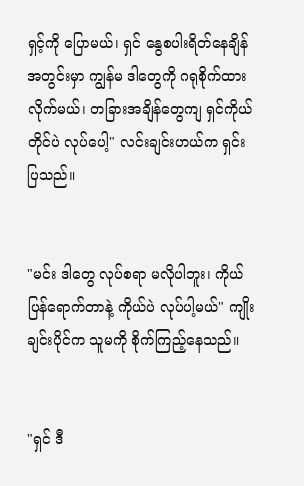ရှင့်ကို ပြောမယ်၊ ရှင် နွေစပါးရိတ်နေချိန်အတွင်းမှာ ကျွန်မ ဒါတွေကို ဂရုစိုက်ထားလိုက်မယ်၊ တခြားအချိန်တွေကျ ရှင်ကိုယ်တိုင်ပဲ လုပ်ပေါ့" လင်းချင်းဟယ်က ရှင်းပြသည်။


"မင်း ဒါတွေ လုပ်စရာ မလိုပါဘူး၊ ကိုယ်ပြန်ရောက်တာနဲ့ ကိုယ်ပဲ လုပ်ပါ့မယ်" ကျိုးချင်းပိုင်က သူမကို စိုက်ကြည့်နေသည်။


"ရှင် ဒီ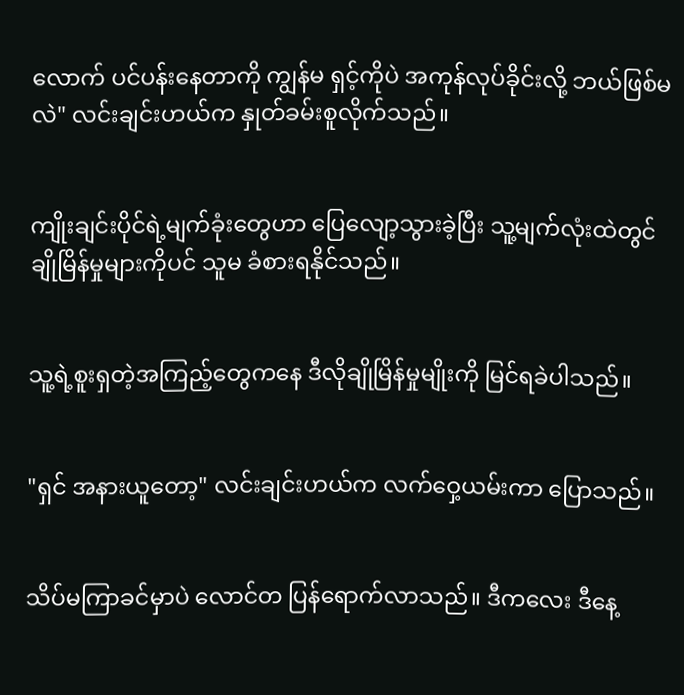လောက် ပင်ပန်းနေတာကို ကျွန်မ ရှင့်ကိုပဲ အကုန်လုပ်ခိုင်းလို့ ဘယ်ဖြစ်မလဲ" လင်းချင်းဟယ်က နှုတ်ခမ်းစူလိုက်သည်။


ကျိုးချင်းပိုင်ရဲ့မျက်ခုံးတွေဟာ ပြေလျော့သွားခဲ့ပြီး သူ့မျက်လုံးထဲတွင် ချိုမြိန်မှုများကိုပင် သူမ ခံစားရနိုင်သည်။


သူ့ရဲ့စူးရှတဲ့အကြည့်တွေကနေ ဒီလိုချိုမြိန်မှုမျိုးကို မြင်ရခဲပါသည်။


"ရှင် အနားယူတော့" လင်းချင်းဟယ်က လက်ဝှေ့ယမ်းကာ ပြောသည်။


သိပ်မကြာခင်မှာပဲ လောင်တ ပြန်ရောက်လာသည်။ ဒီကလေး ဒီနေ့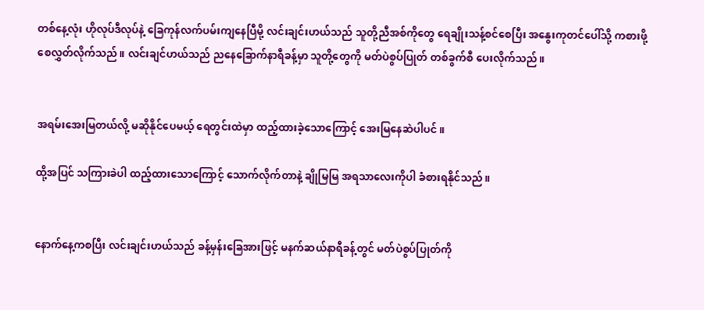တစ်နေ့လုံး ဟိုလုပ်ဒီလုပ်နဲ့ ခြေကုန်လက်ပမ်းကျနေပြီမို့ လင်းချင်းဟယ်သည် သူတို့ညီအစ်ကိုတွေ ရေချိုးသန့်စင်စေပြီး အနွေးကုတင်ပေါ်သို့ ကစားဖို့ စေလွှတ်လိုက်သည်။ လင်းချင်ဟယ်သည် ညနေခြောက်နာရီခန့်မှာ သူတို့တွေကို မတ်ပဲစွပ်ပြုတ် တစ်ခွက်စီ ပေးလိုက်သည်။


အရမ်းအေးမြတယ်လို့ မဆိုနိုင်ပေမယ့် ရေတွင်းထဲမှာ ထည့်ထားခဲ့သောကြောင့် အေးမြနေဆဲပါပင်။

ထို့အပြင် သကြားခဲပါ ထည့်ထားသောကြောင့် သောက်လိုက်တာနဲ့ ချိုမြမြ အရသာလေးကိုပါ ခံစားရနိုင်သည်။


နောက်နေ့ကစပြီး လင်းချင်းဟယ်သည် ခန့်မှန်းခြေအားဖြင့် မနက်ဆယ်နာရီခန့်တွင် မတ်ပဲစွပ်ပြုတ်ကို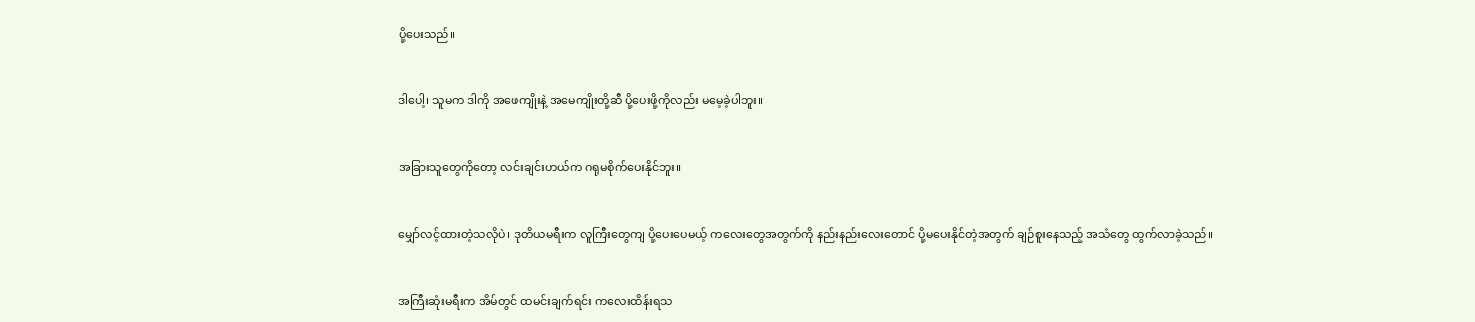ပို့ပေးသည်။


ဒါပေါ့၊ သူမက ဒါကို အဖေကျိုးနဲ့ အမေကျိုးတို့ဆီ ပို့ပေးဖို့ကိုလည်း မမေ့ခဲ့ပါဘူး။


အခြားသူတွေကိုတော့ လင်းချင်းဟယ်က ဂရုမစိုက်ပေးနိုင်ဘူး။


မျှော်လင့်ထားတဲ့သလိုပဲ၊ ဒုတိယမရီးက လူကြီးတွေကျ ပို့ပေးပေမယ့် ကလေးတွေအတွက်ကို နည်းနည်းလေးတောင် ပို့မပေးနိုင်တဲ့အတွက် ချဉ်စူးနေသည့် အသံတွေ ထွက်လာခဲ့သည်။


အကြီးဆုံးမရီးက အိမ်တွင် ထမင်းချက်ရင်း ကလေးထိန်းရသ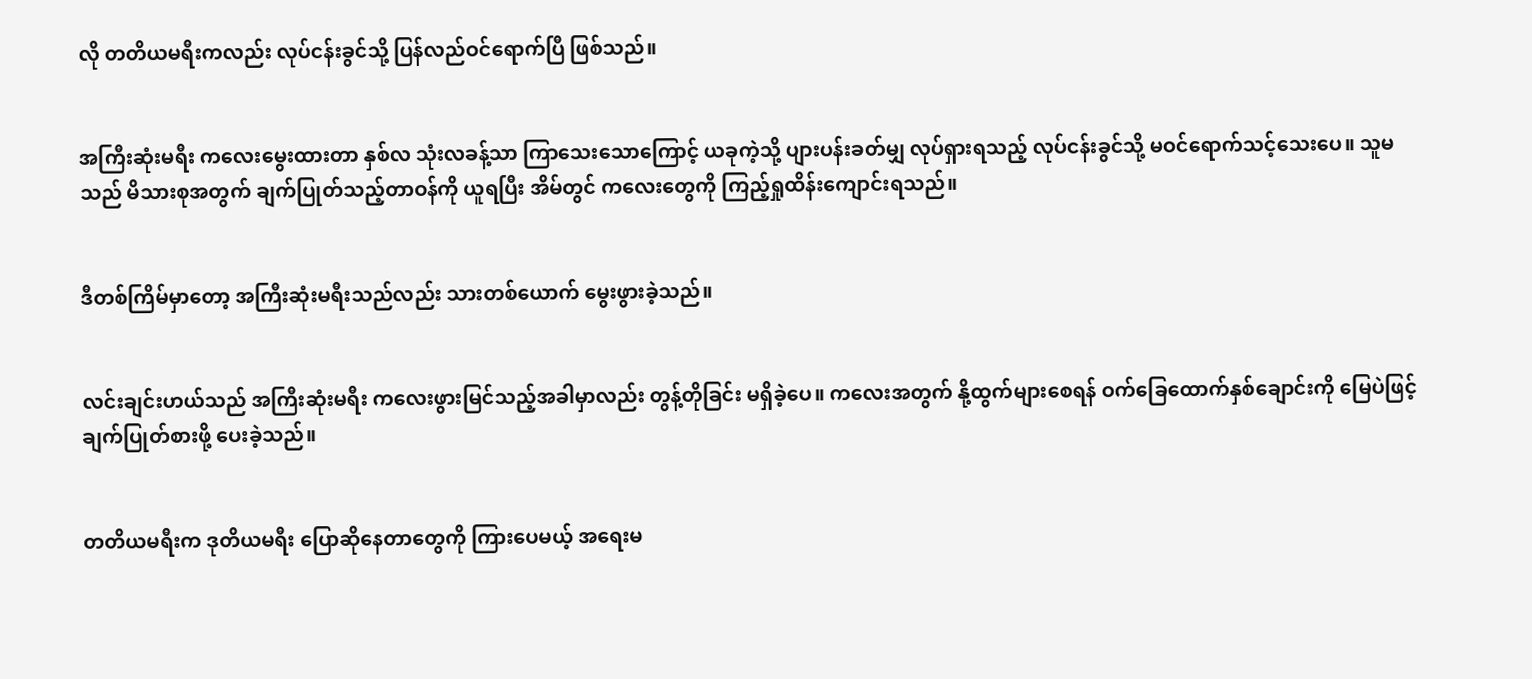လို တတိယမရီးကလည်း လုပ်ငန်းခွင်သို့ ပြန်လည်ဝင်ရောက်ပြီ ဖြစ်သည်။


အကြီးဆုံးမရီး ကလေးမွေးထားတာ နှစ်လ သုံးလခန့်သာ ကြာသေးသောကြောင့် ယခုကဲ့သို့ ပျားပန်းခတ်မျှ လုပ်ရှားရသည့် လုပ်ငန်းခွင်သို့ မဝင်ရောက်သင့်သေးပေ။ သူမသည် မိသားစုအတွက် ချက်ပြုတ်သည့်တာဝန်ကို ယူရပြီး အိမ်တွင် ကလေးတွေကို ကြည့်ရှုထိန်းကျောင်းရသည်။


ဒီတစ်ကြိမ်မှာတော့ အကြီးဆုံးမရီးသည်လည်း သားတစ်ယောက် မွေးဖွားခဲ့သည်။


လင်းချင်းဟယ်သည် အကြီးဆုံးမရီး ကလေးဖွားမြင်သည့်အခါမှာလည်း တွန့်တိုခြင်း မရှိခဲ့ပေ။ ကလေးအတွက် နို့ထွက်များစေရန် ဝက်ခြေထောက်နှစ်ချောင်းကို မြေပဲဖြင့် ချက်ပြုတ်စားဖို့ ပေးခဲ့သည်။


တတိယမရီးက ဒုတိယမရီး ပြောဆိုနေတာတွေကို ကြားပေမယ့် အရေးမ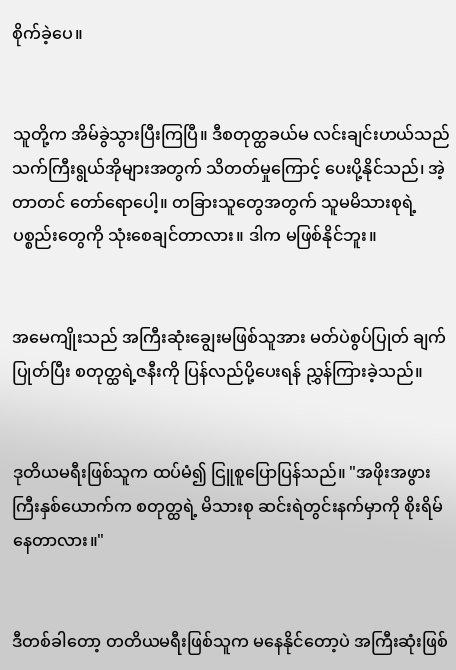စိုက်ခဲ့ပေ။


သူတို့က အိမ်ခွဲ‌သွားပြီးကြပြီ။ ဒီစတုတ္ထခယ်မ လင်းချင်းဟယ်သည် သက်ကြီးရွယ်အိုများအတွက် သိတတ်မှုကြောင့် ပေးပို့နိုင်သည်၊ အဲ့တာတင် တော်ရောပေါ့။ တခြားသူတွေအတွက် သူမမိသားစုရဲ့ပစ္စည်းတွေကို သုံးစေချင်တာလား။ ဒါက မဖြစ်နိုင်ဘူး။


အမေကျိုးသည် အကြီးဆုံးချွေးမဖြစ်သူအား မတ်ပဲစွပ်ပြုတ်‌ ချက်ပြုတ်ပြီး စတုတ္ထ‌ရဲ့ဇနီးကို ပြန်လည်ပို့ပေးရန် ညွှန်ကြားခဲ့သည်။


ဒုတိယမရီးဖြစ်သူက ထပ်မံ၍ ငြူစူပြောပြန်သည်။ "အဖိုးအဖွားကြီးနှစ်ယောက်က စတုတ္ထရဲ့ မိသားစု ဆင်းရဲတွင်းနက်မှာကို စိုးရိမ်နေတာလား။"


ဒီတစ်ခါတော့ တတိယမရီးဖြစ်သူက မနေနိုင်တော့ပဲ အကြီးဆုံးဖြစ်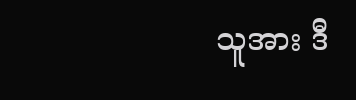သူအား ဒီ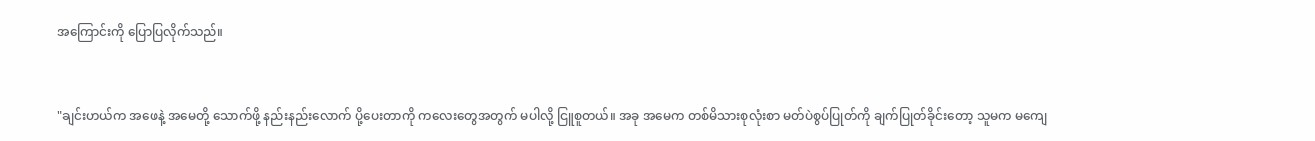အကြောင်းကို ပြောပြလိုက်သည်။


"ချင်းဟယ်က အဖေနဲ့ အမေတို့ သောက်ဖို့ နည်းနည်းလောက် ပို့ပေးတာကို ကလေးတွေအတွက် မပါလို့ ငြူစူတယ်။ အခု အမေက တစ်မိသားစုလုံးစာ မတ်ပဲစွပ်ပြုတ်ကို ချက်ပြုတ်ခိုင်းတော့ သူမက မကျေ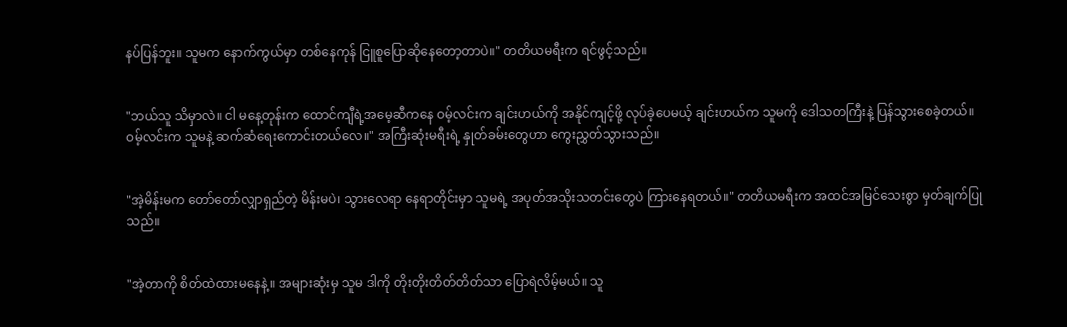နပ်ပြန်ဘူး။ သူမက နောက်ကွယ်မှာ တစ်နေကုန် ငြူစူပြော‌ဆိုနေတော့တာပဲ။" တတိယမရီးက ရင်ဖွင့်သည်။


"ဘယ်သူ သိမှာလဲ။ ငါ မနေ့တုန်းက ထောင်ကျီရဲ့အမေ့ဆီကနေ ဝမ့်လင်းက ချင်းဟယ်ကို အနိုင်ကျင့်ဖို့ လုပ်ခဲ့ပေမယ့် ချင်းဟယ်က သူမကို ဒေါသတကြီးနဲ့ ပြန်သွားစေခဲ့တယ်။ ဝမ့်လင်းက သူမနဲ့ ဆက်ဆံရေးကောင်းတယ်လေ။" အကြီးဆုံးမရီးရဲ့ နှုတ်ခမ်းတွေဟာ ကွေးညွှတ်သွားသည်။


"အဲ့မိန်းမက တော်တော်လျှာရှည်တဲ့ မိန်းမပဲ၊ သွားလေရာ နေရာတိုင်းမှာ သူမရဲ့ အပုတ်အသိုးသတင်းတွေပဲ ကြားနေရတယ်။" တတိယမရီးက အထင်အမြင်သေးစွာ မှတ်ချက်ပြုသည်။


"အဲ့တာကို စိတ်ထဲထားမနေနဲ့။ အများဆုံးမှ သူမ ဒါကို တိုးတိုးတိတ်တိတ်သာ ပြောရဲလိမ့်မယ်။ သူ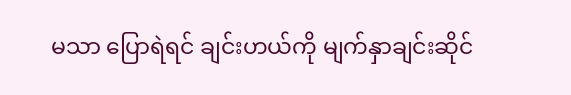မသာ ပြောရဲရင် ချင်းဟယ်ကို မျက်နှာချင်းဆိုင်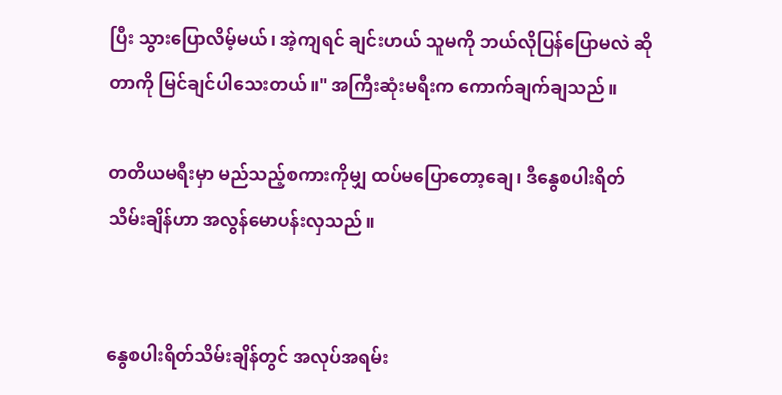ပြီး သွားပြောလိမ့်မယ်၊ အဲ့ကျရင် ချင်းဟယ် သူမကို ဘယ်လိုပြန်ပြောမလဲ ဆိုတာကို မြင်ချင်ပါသေးတယ်။" အကြီးဆုံးမရီးက ကောက်ချက်ချသည်။

တတိယမရီးမှာ မည်သည့်စကားကိုမျှ ထပ်မပြောတော့ချေ၊ ဒီနွေစပါးရိတ်သိမ်းချိန်ဟာ အလွန်မောပန်းလှသည်။


နွေစပါးရိတ်သိမ်းချိန်တွင် အလုပ်အရမ်း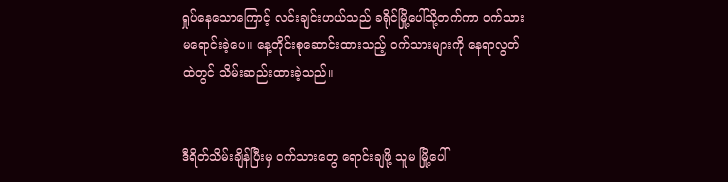ရှုပ်နေသောကြောင့် လင်းချင်းဟယ်သည် ခရိုင်မြို့ပေါ်သို့တက်ကာ ဝက်သားမရောင်းခဲ့ပေ။ နေ့တိုင်းစုဆောင်းထားသည့် ဝက်သားများကို နေရာလွတ်ထဲတွင် သိမ်းဆည်းထားခဲ့သည်။


ဒီရိတ်သိမ်းချိန်ပြီးမှ ဝက်သားတွေ ရောင်းချဖို့ သူမ မြို့ပေါ်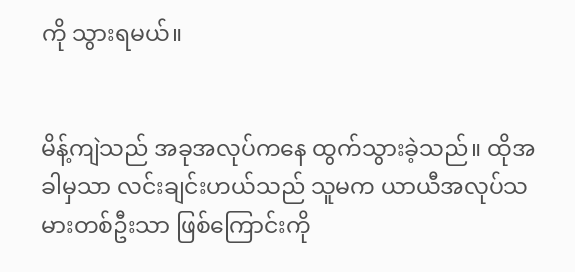ကို သွားရမယ်။


မိန့်ကျဲသည် အခုအလုပ်ကနေ ထွက်သွားခဲ့သည်။ ထိုအခါမှသာ လင်းချင်းဟယ်သည် သူမက ယာယီအလုပ်သမားတစ်ဦးသာ ဖြစ်ကြောင်းကို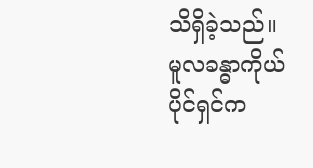သိရှိခဲ့သည်။ မူလခန္ဓာကိုယ်ပိုင်ရှင်က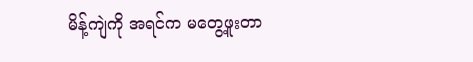မိန့်ကျဲကို အရင်က မတွေ့ဖူးတာ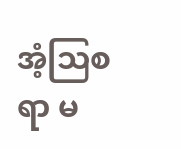အံ့ဩစရာ မ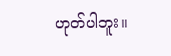ဟုတ်ပါဘူး။